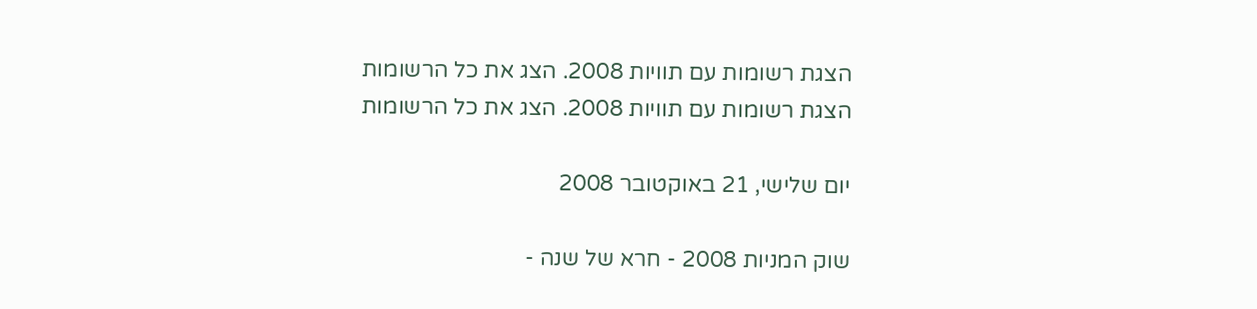הצגת רשומות עם תוויות 2008. הצג את כל הרשומות
הצגת רשומות עם תוויות 2008. הצג את כל הרשומות

יום שלישי, 21 באוקטובר 2008

שוק המניות 2008 - חרא של שנה -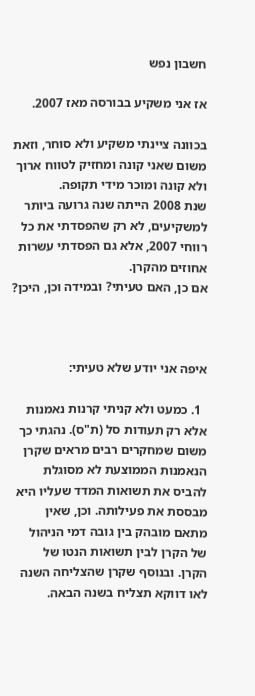חשבון נפש

אז אני משקיע בבורסה מאז 2007.

בכוונה ציינתי משקיע ולא סוחר, וזאת משום שאני קונה ומחזיק לטווח ארוך ולא קונה ומוכר מידי תקופה.
שנת 2008 הייתה שנה גרועה ביותר למשקיעים, לא רק שהפסדתי את כל רווחי 2007, אלא גם הפסדתי עשרות אחוזים מהקרן.
אם כן, האם טעיתי? ובמידה וכן, היכן?



איפה אני יודע שלא טעיתי:

  1. כמעט ולא קניתי קרנות נאמנות אלא רק תעודות סל (ת"ס). נהגתי כך משום שמחקרים רבים מראים שקרן הנאמנות הממוצעת לא מסוגלת להביס את תשואות המדד שעליו היא מבססת את פעילותה. וכן, שאין מתאם מובהק בין גובה דמי הניהול של הקרן לבין תשואות הנטו של הקרן. ובנוסף שקרן שהצליחה השנה לאו דווקא תצליח בשנה הבאה.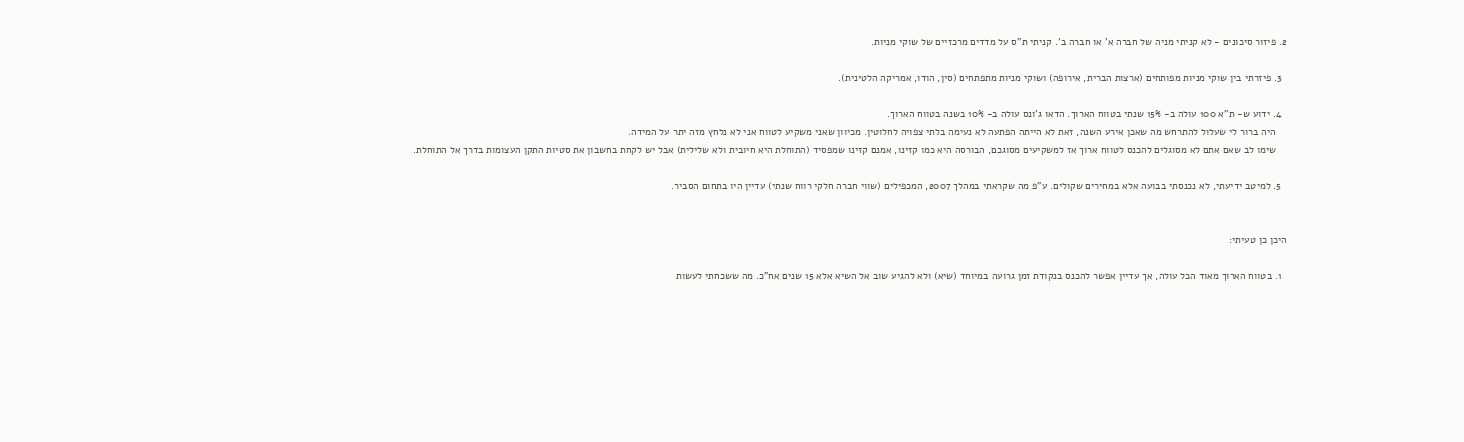2. פיזור סיכונים - לא קניתי מניה של חברה א' או חברה ב'. קניתי ת"ס על מדדים מרכזיים של שוקי מניות.

  3. פיזרתי בין שוקי מניות מפותחים (ארצות הברית, אירופה) ושוקי מניות מתפתחים (סין, הודו, אמריקה הלטינית).

  4. ידוע ש- ת"א 100 עולה ב- 15% שנתי בטווח הארוך. הדאו ג'ונס עולה ב- 10% בשנה בטווח הארוך.
    היה ברור לי שעלול להתרחש מה שאכן אירע השנה, זאת לא הייתה הפתעה לא נעימה בלתי צפויה לחלוטין. מכיוון שאני משקיע לטווח אני לא נלחץ מזה יתר על המידה.
    שימו לב שאם אתם לא מסוגלים להכנס לטווח ארוך אז למשקיעים מסוגכם, הבורסה היא כמו קזינו, אמנם קזינו שמפסיד (התוחלת היא חיובית ולא שלילית) אבל יש לקחת בחשבון את סטיות התקן העצומות בדרך אל התוחלת.

  5. למיטב ידיעתי, לא נכנסתי בבועה אלא במחירים שקולים. ע"פ מה שקראתי במהלך 2007, המכפילים (שווי חברה חלקי רווח שנתי) עדיין היו בתחום הסביר.


היכן כן טעיתי:

  1. בטווח הארוך מאוד הכל עולה, אך עדיין אפשר להכנס בנקודת זמן גרועה במיוחד (שיא) ולא להגיע שוב אל השיא אלא 15 שנים אח"כ. מה ששכחתי לעשות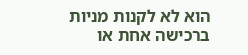הוא לא לקנות מניות ברכישה אחת או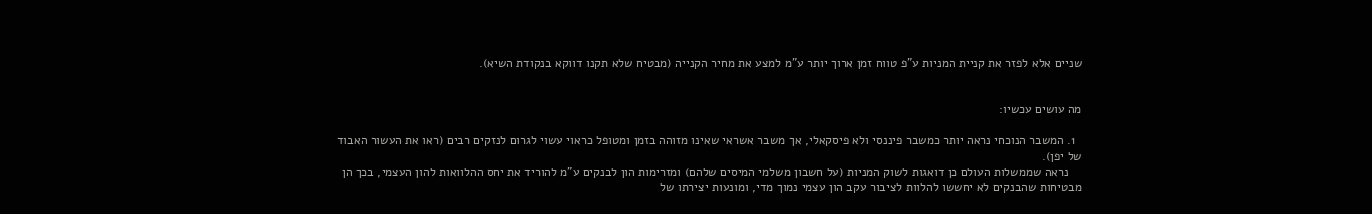שניים אלא לפזר את קניית המניות ע"פ טווח זמן ארוך יותר ע"מ למצע את מחיר הקנייה (מבטיח שלא תקנו דווקא בנקודת השיא).


מה עושים עכשיו:

  1. המשבר הנוכחי נראה יותר כמשבר פיננסי ולא פיסקאלי, אך משבר אשראי שאינו מזוהה בזמן ומטופל כראוי עשוי לגרום לנזקים רבים (ראו את העשור האבוד של יפן).
    נראה שממשלות העולם כן דואגות לשוק המניות (על חשבון משלמי המיסים שלהם) ומזרימות הון לבנקים ע"מ להוריד את יחס ההלוואות להון העצמי, בכך הן מבטיחות שהבנקים לא יחששו להלוות לציבור עקב הון עצמי נמוך מדי, ומונעות יצירתו של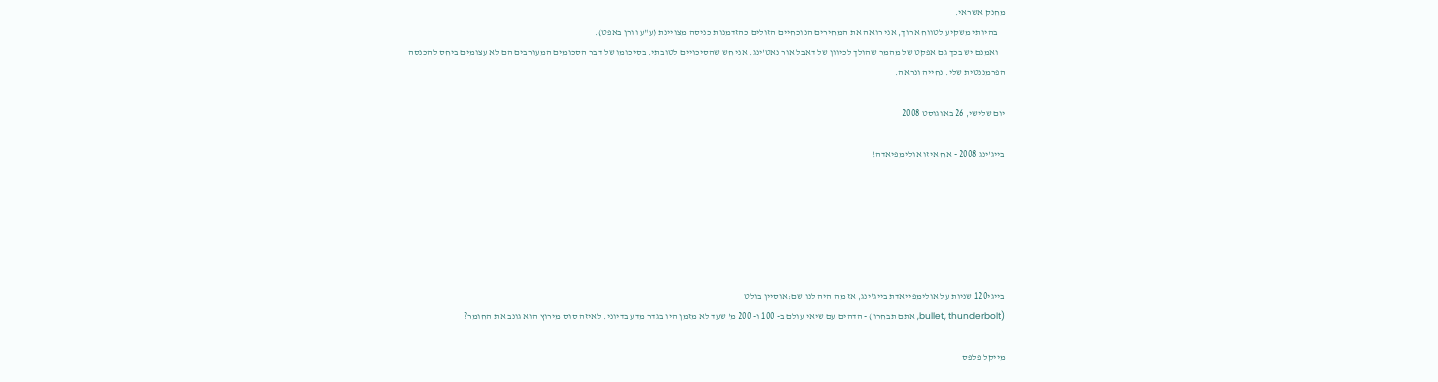מחנק אשראי.
    בהיותי משקיע לטווח ארוך, אני רואה את המחירים הנוכחיים הזולים כהזדמנות כניסה מצויינת (ע"ע וורן באפט).
    ואמנם יש בכך גם אפקט של מהמר שהולך לכיוון של דאבל אור נאט'ינג. אני חש שהסיכויים לטובתי. בסיכומו של דבר הסכומים המעורבים הם לא עצומים ביחס להכנסה הפרמננטית שלי. נחייה ונראה.

יום שלישי, 26 באוגוסט 2008

בייג'ינג 2008 - אח איזו אולימפיאדה!






בייגי120 שניות על אולימפייאדת בייג'ינג, אז מה היה לנו שם:אוסיין בולט
(bullet, thunderbolt, אתם תבחרו) - הדהים עם שיאי עולם ב- 100 ו- 200 מ' שעד לא מזמן היו בגדר מדע בדיוני. לאיזה סוס מירוץ הוא גונב את החומר?

מייקל פלפס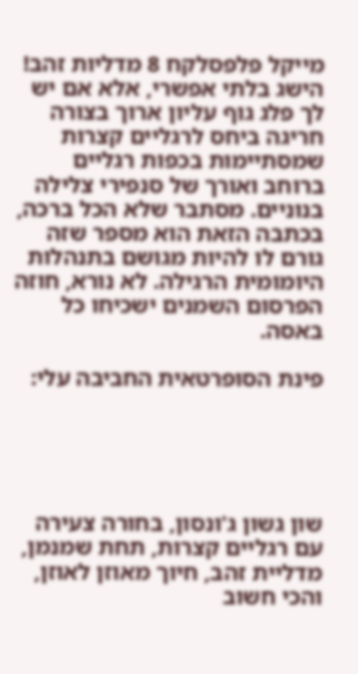מייקל פלפסלקח 8 מדליות זהב! הישג בלתי אפשרי, אלא אם יש לך פלג גוף עליון ארוך בצורה חריגה ביחס לרגליים קצרות שמסתיימות בכפות רגליים ברוחב ואורך של סנפירי צלילה בנוניים. מסתבר שלא הכל ברכה, בכתבה הזאת הוא מספר שזה גורם לו להיות מגושם בתנהלות היומומית הרגילה. לא נורא, חוזה הפרסום השמנים ישכיחו כל באסה.

פינת הסופרטאית החביבה עלי:





שון גשון ג'ונסון, בחורה צעירה עם רגליים קצרות, תחת שמנמן, מדליית זהב, חיוך מאוזן לאוזן, והכי חשוב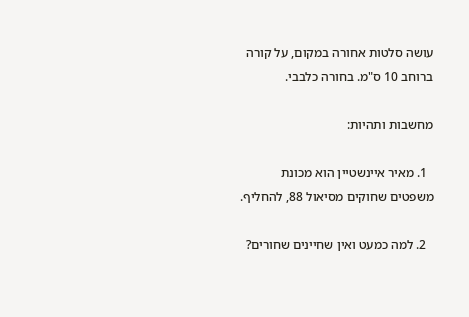עושה סלטות אחורה במקום, על קורה ברוחב 10 ס"מ. בחורה כלבבי.

מחשבות ותהיות:

  1. מאיר איינשטיין הוא מכונת משפטים שחוקים מסיאול 88, להחליף.

  2. למה כמעט ואין שחיינים שחורים?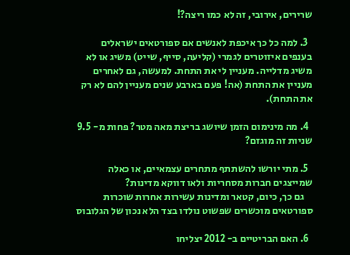שרירים, אירובי, זה לא כמו ריצה?!

  3. למה כל כך איכפת לאנשים אם ספורטאים ישראלים בענפים איזוטרים לגמרי (קליעה, סייף, שייט) משיג או לא משיג מדלייה. מעניין לי את התחת. למעשה, גם לאחרים מעניין את התחת (אה! פעם בארבע שנים מעניין להם לא רק את התחת).

  4. מה מינימום הזמן שיושג בריצת מאה מטר? פחות מ- 9.5 שניות זה מוגזם?

  5. מתי יורשו להשתתף מתחרים עצמאיים, או כאלה שמייצגים חברות מסחריות ולאו דווקא מדינות?
    גם כך, כיום, קטאר ומדינות עשירות אחרות שוכרות ספורטאים מוכשרים שפשוט נולדו בצד הלא נכון של הגלובוס

  6. האם הבריטיים ב- 2012 יצליחו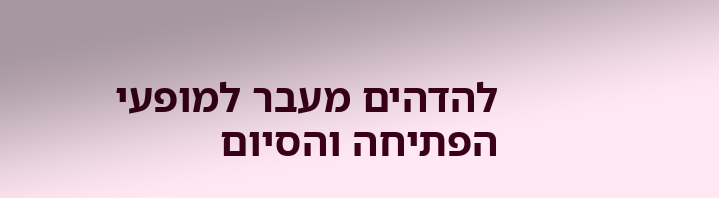להדהים מעבר למופעי הפתיחה והסיום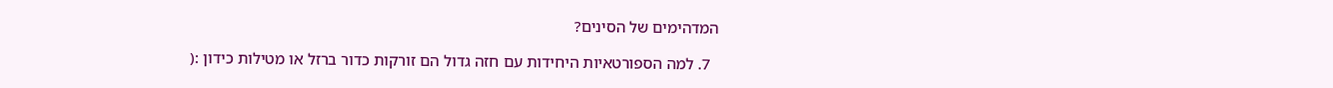המדהימים של הסינים?

  7. למה הספורטאיות היחידות עם חזה גדול הם זורקות כדור ברזל או מטילות כידון :(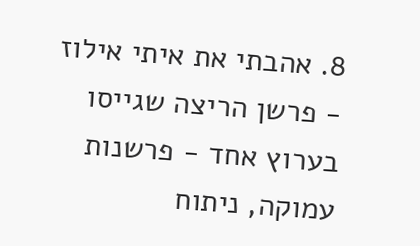8. אהבתי את איתי אילוז - פרשן הריצה שגייסו בערוץ אחד - פרשנות עמוקה, ניתוח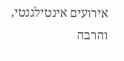אירועים אינטילגנטי, והרבה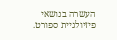העשרה בנושאי פיזיולגיית ספורט.